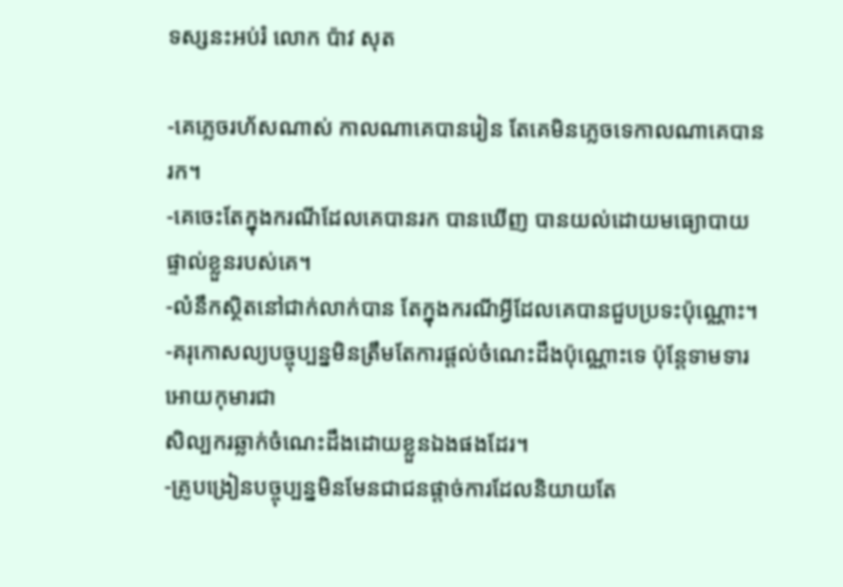ទស្សនះអប់រំ លោក ប៉ាវ សុត

-គេភ្លេចរហ័សណាស់ កាលណាគេបានរៀន តែគេមិនភ្លេចទេកាលណាគេបានរក។
-គេចេះតែក្នុងករណីដែលគេបានរក បានឃើញ បានយល់ដោយមធ្យោបាយផ្ទាល់ខ្លួនរបស់គេ។
-លំនឹកស្ថិតនៅជាក់លាក់បាន តែក្នុងករណីអ្វីដែលគេបានជួបប្រទះប៉ុណ្ណោះ។
-គរុកោសល្យបច្ចុប្បន្នមិនត្រឹមតែការផ្តល់ចំណេះដឹងប៉ុណ្ណោះទេ ប៉ុន្តែទាមទារអោយកុមារជា
សិល្បករឆ្លាក់ចំណេះដឹងដោយខ្លួនឯងផងដែរ។
-គ្រូបង្រៀនបច្ចុប្បន្នមិនមែនជាជនផ្តាច់ការដែលនិយាយតែ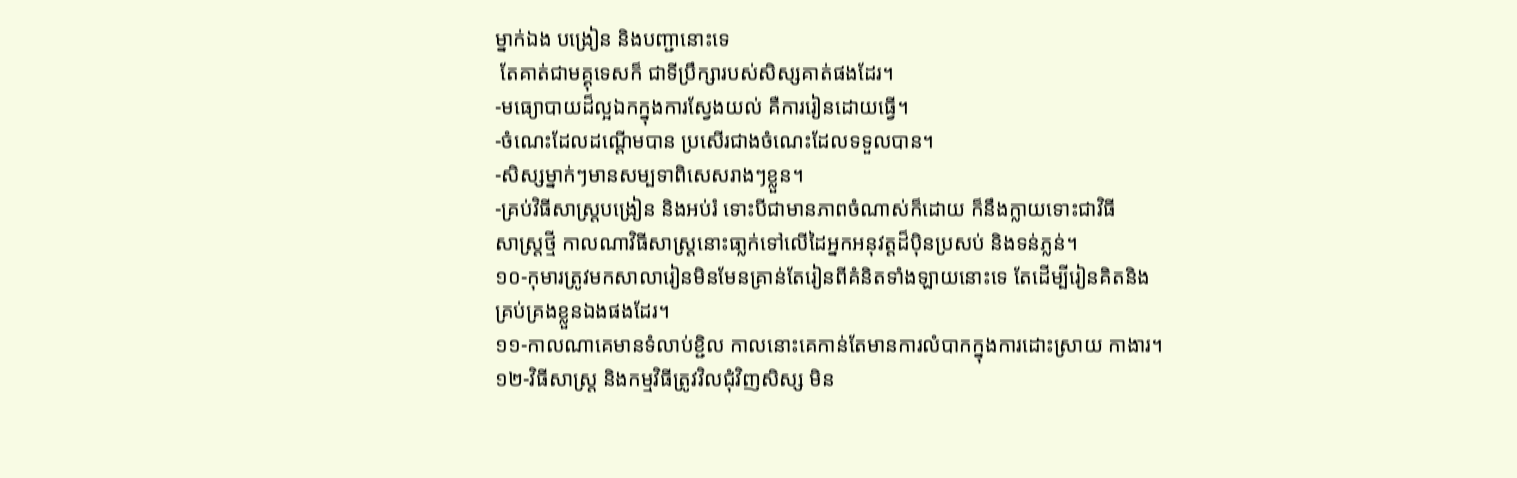ម្នាក់ឯង បង្រៀន និងបញ្ជានោះទេ
 តែគាត់ជាមគ្គុទេសក៏ ជាទីប្រឹក្សារបស់សិស្សគាត់ផងដែរ។
-មធ្យោបាយដ៏ល្អឯកក្នុងការស្វែងយល់ គឺការរៀនដោយធ្វើ។
-ចំណេះដែលដណ្តើមបាន ប្រសើរជាងចំណេះដែលទទួលបាន។
-សិស្សម្នាក់ៗមានសម្បទាពិសេសរាងៗខ្លួន។
-គ្រប់វិធីសាស្រ្តបង្រៀន និងអប់រំ ទោះបីជាមានភាពចំណាស់ក៏ដោយ ក៏នឹងក្លាយទោះជាវិធី
សាស្រ្តថ្មី កាលណាវិធីសាស្រ្តនោះធា្លក់ទៅលើដៃអ្នកអនុវត្តដ៏ប៉ិនប្រសប់ និងទន់ភ្លន់។
១០-កុមារត្រូវមកសាលារៀនមិនមែនគ្រាន់តែរៀនពីគំនិតទាំងឡាយនោះទេ តែដើម្បីរៀនគិតនិង
គ្រប់គ្រងខ្លួនឯងផងដែរ។
១១-កាលណាគេមានទំលាប់ខ្ជិល កាលនោះគេកាន់តែមានការលំបាកក្នុងការដោះស្រាយ កាងារ។
១២-វិធីសាស្រ្ត និងកម្មវិធីត្រូវវិលជុំវិញសិស្ស មិន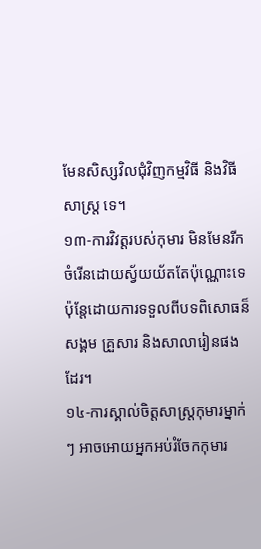មែនសិស្សវិលជុំវិញកម្មវិធី និងវិធីសាស្រ្ត ទេ។
១៣-ការវិវត្តរបស់កុមារ មិនមែនរីកចំរើនដោយស្វ័យយ័តតែប៉ុណ្ណោះទេ ប៉ុន្តែដោយការទទួលពីបទពិសោធន៏សង្គម គ្រួសារ និងសាលារៀនផងដែរ។
១៤-ការស្គាល់ចិត្តសាស្រ្តកុមារម្នាក់ៗ អាចអោយអ្នកអប់រំចែកកុមារ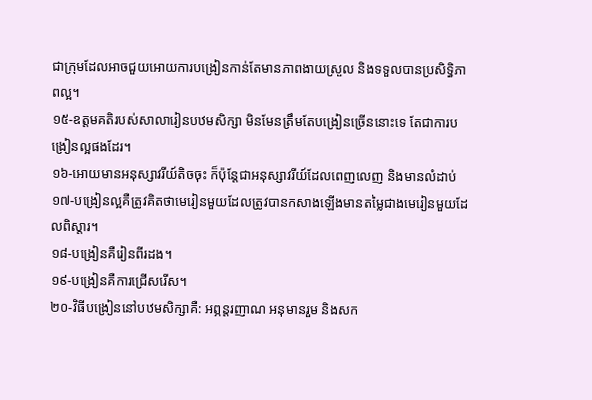ជាក្រុមដែលអាចជួយអោយការបង្រៀនកាន់តែមានភាពងាយស្រួល និងទទួលបានប្រសិទ្ធិភាពល្អ។
១៥-ឧត្តមគតិរបស់សាលារៀនបឋមសិក្សា មិនមែនត្រឹមតែបង្រៀនច្រើននោះទេ តែជាការបង្រៀនល្អផងដែរ។
១៦-អោយមានអនុស្សាវរីយ៍តិចចុះ ក៏ប៉ុន្តែជាអនុស្សាវរីយ៍ដែលពេញលេញ និងមានលំដាប់
១៧-បង្រៀនល្អគឺត្រូវគិតថាមេរៀនមួយដែលត្រូវបានកសាងឡើងមានតម្លៃជាងមេរៀនមួយដែលពិស្តារ។
១៨-បង្រៀនគឺរៀនពីរដង។
១៩-បង្រៀនគឺការជ្រើសរើស។
២០-វិធីបង្រៀននៅបឋមសិក្សាគឺ: អព្ភន្តរញាណ អនុមានរួម និងសក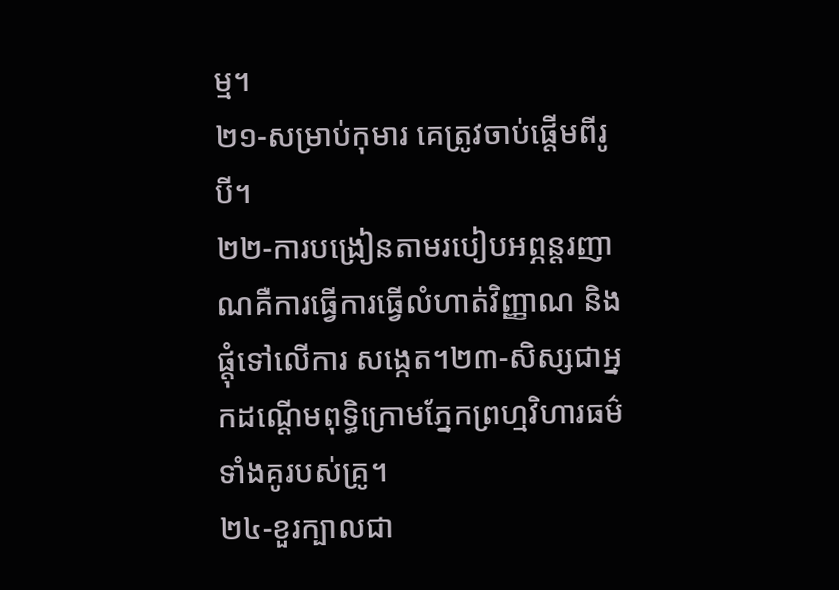ម្ម។
២១-សម្រាប់កុមារ គេត្រូវចាប់ផ្តើមពីរូបី។
២២-ការបង្រៀនតាមរបៀបអព្ភន្តរញាណគឺការធ្វើការធ្វើលំហាត់វិញ្ញាណ និងផ្តុំទៅលើការ សង្កេត។២៣-សិស្សជាអ្នកដណ្តើមពុទ្ធិក្រោមភ្នែកព្រហ្មវិហារធម៌ទាំងគូរបស់គ្រូ។
២៤-ខួរក្បាលជា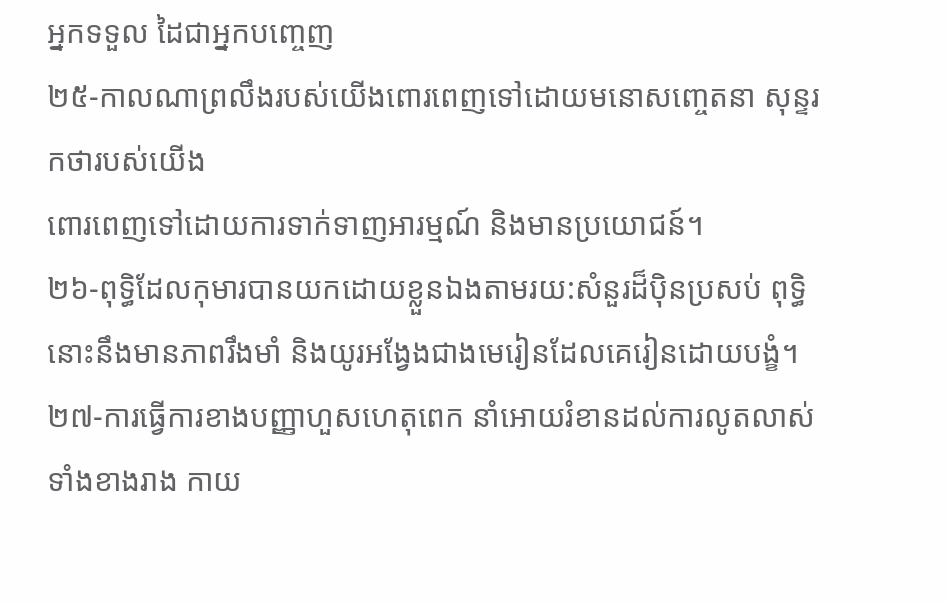អ្នកទទួល ដៃជាអ្នកបញ្ចេញ
២៥-កាលណាព្រលឹងរបស់យើងពោរពេញទៅដោយមនោសញ្ចេតនា សុន្ទរកថារបស់យើង
ពោរពេញទៅដោយការទាក់ទាញអារម្មណ៍ និងមានប្រយោជន៍។
២៦-ពុទ្ធិដែលកុមារបានយកដោយខ្លួនឯងតាមរយ:សំនួរដ៏ប៉ិនប្រសប់ ពុទ្ធិនោះនឹងមានភាពរឹងមាំ និងយូរអង្វែងជាងមេរៀនដែលគេរៀនដោយបង្ខំ។
២៧-ការធ្វើការខាងបញ្ញាហួសហេតុពេក នាំអោយរំខានដល់ការលូតលាស់ទាំងខាងរាង កាយ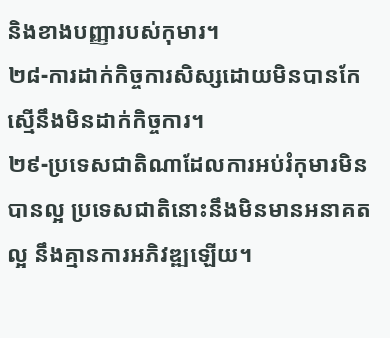និងខាងបញ្ញារបស់កុមារ។
២៨-ការដាក់កិច្ចការសិស្សដោយមិនបានកែ ស្មើនឹងមិនដាក់កិច្ចការ។
២៩-ប្រទេសជាតិណាដែលការអប់រំកុមារមិនបានល្អ ប្រទេសជាតិនោះនឹងមិនមានអនាគត ល្អ នឹងគ្មានការអភិវឌ្ឍឡើយ។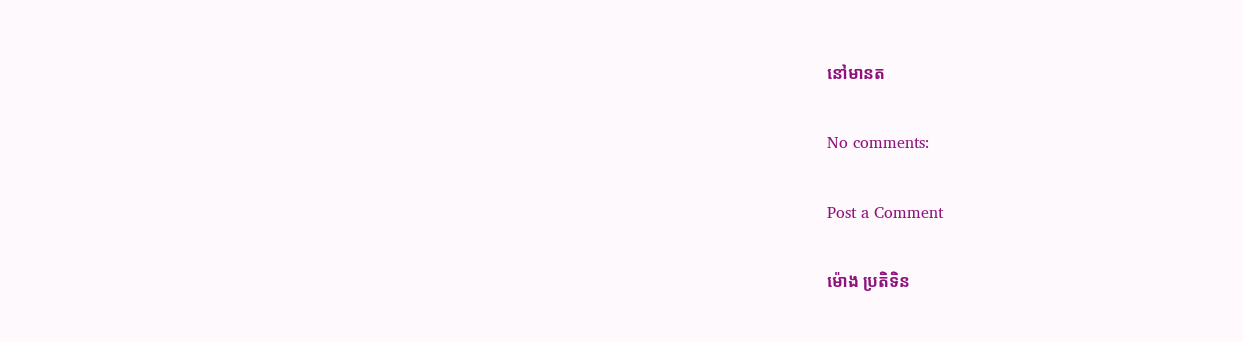នៅមានត

No comments:

Post a Comment

ម៉ោង ប្រតិទិន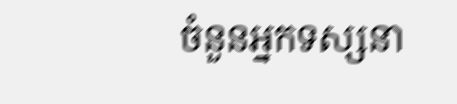ចំនួនអ្នកទស្សនា